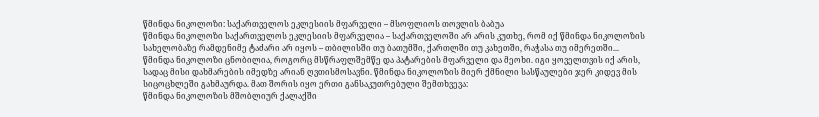წმინდა ნიკოლოზი: საქართველოს ეკლესიის მფარველი – მსოფლიოს თოვლის ბაბუა
წმინდა ნიკოლოზი საქართველოს ეკლესიის მფარველია – საქართველოში არ არის კუთხე, რომ იქ წმინდა ნიკოლოზის სახელობაზე რამდენიმე ტაძარი არ იყოს – თბილისში თუ ბათუმში, ქართლში თუ კახეთში, რაჭასა თუ იმერეთში...
წმინდა ნიკოლოზი ცნობილია, როგორც მსწრაფლშემწე და პატარების მფარველი და მეოხი. იგი ყოველთვის იქ არის, სადაც მისი დახმარების იმედზე არიან ღვთისმოსავნი. წმინდა ნიკოლოზის მიერ ქმნილი სასწაულები ჯერ კიდევ მის სიცოცხლეში გახმაურდა. მათ შორის იყო ერთი განსაკუთრებული შემთხვევა:
წმინდა ნიკოლოზის მშობლიურ ქალაქში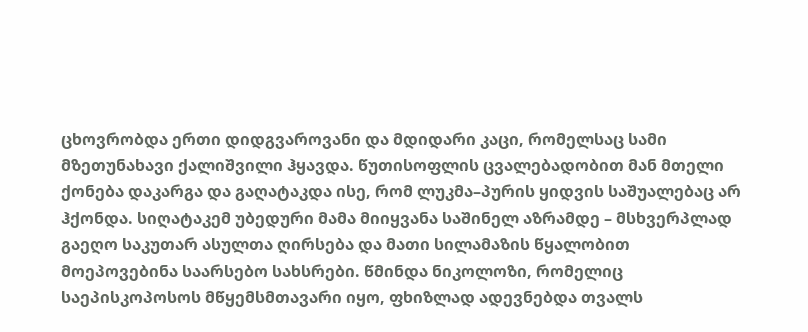ცხოვრობდა ერთი დიდგვაროვანი და მდიდარი კაცი, რომელსაც სამი მზეთუნახავი ქალიშვილი ჰყავდა. წუთისოფლის ცვალებადობით მან მთელი ქონება დაკარგა და გაღატაკდა ისე, რომ ლუკმა–პურის ყიდვის საშუალებაც არ ჰქონდა. სიღატაკემ უბედური მამა მიიყვანა საშინელ აზრამდე – მსხვერპლად გაეღო საკუთარ ასულთა ღირსება და მათი სილამაზის წყალობით მოეპოვებინა საარსებო სახსრები. წმინდა ნიკოლოზი, რომელიც საეპისკოპოსოს მწყემსმთავარი იყო, ფხიზლად ადევნებდა თვალს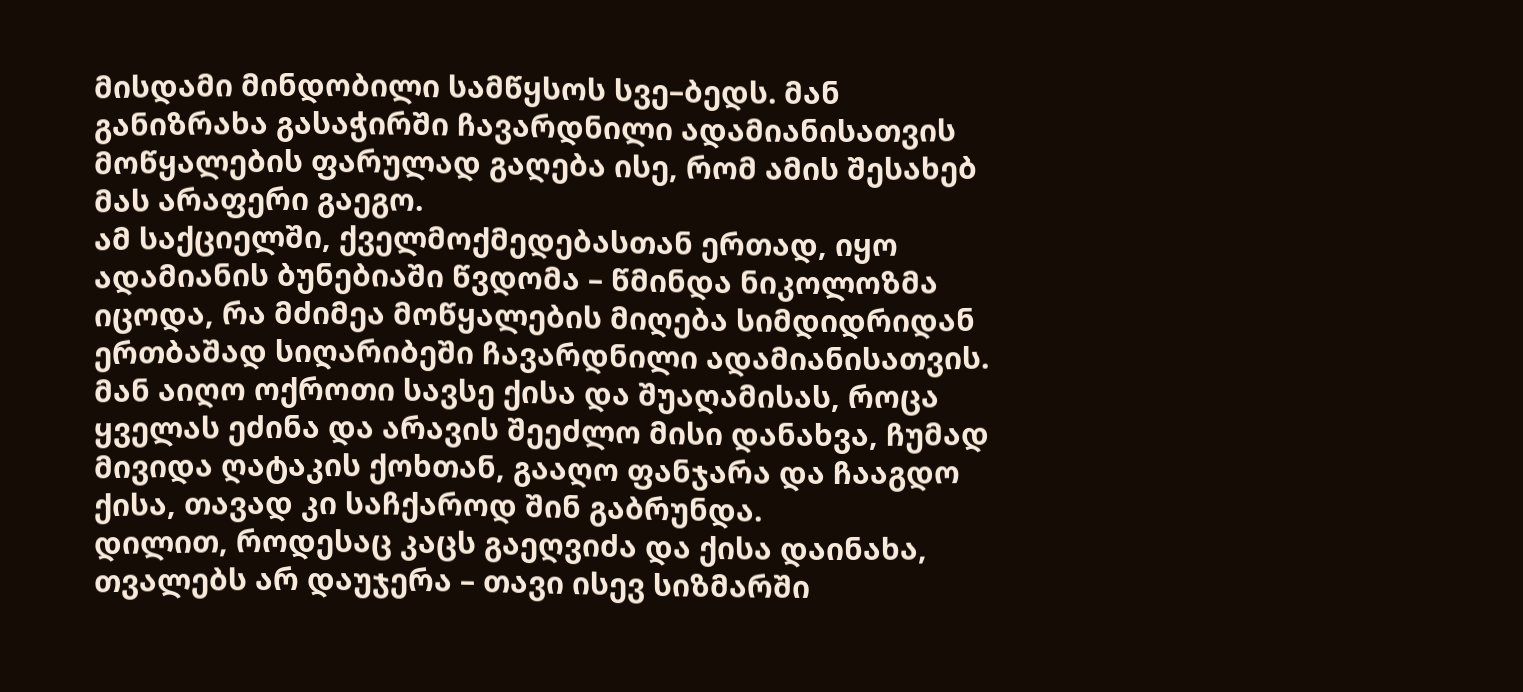მისდამი მინდობილი სამწყსოს სვე–ბედს. მან განიზრახა გასაჭირში ჩავარდნილი ადამიანისათვის მოწყალების ფარულად გაღება ისე, რომ ამის შესახებ მას არაფერი გაეგო.
ამ საქციელში, ქველმოქმედებასთან ერთად, იყო ადამიანის ბუნებიაში წვდომა – წმინდა ნიკოლოზმა იცოდა, რა მძიმეა მოწყალების მიღება სიმდიდრიდან ერთბაშად სიღარიბეში ჩავარდნილი ადამიანისათვის. მან აიღო ოქროთი სავსე ქისა და შუაღამისას, როცა ყველას ეძინა და არავის შეეძლო მისი დანახვა, ჩუმად მივიდა ღატაკის ქოხთან, გააღო ფანჯარა და ჩააგდო ქისა, თავად კი საჩქაროდ შინ გაბრუნდა.
დილით, როდესაც კაცს გაეღვიძა და ქისა დაინახა, თვალებს არ დაუჯერა – თავი ისევ სიზმარში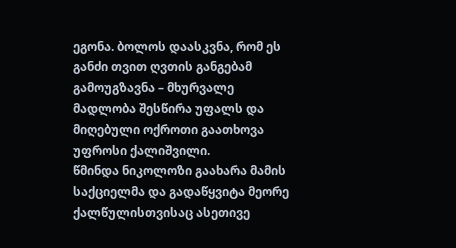ეგონა. ბოლოს დაასკვნა, რომ ეს განძი თვით ღვთის განგებამ გამოუგზავნა – მხურვალე მადლობა შესწირა უფალს და მიღებული ოქროთი გაათხოვა უფროსი ქალიშვილი.
წმინდა ნიკოლოზი გაახარა მამის საქციელმა და გადაწყვიტა მეორე ქალწულისთვისაც ასეთივე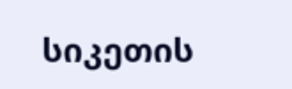სიკეთის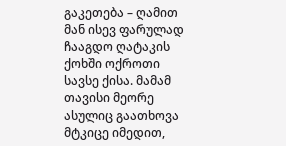გაკეთება – ღამით მან ისევ ფარულად ჩააგდო ღატაკის ქოხში ოქროთი სავსე ქისა. მამამ თავისი მეორე ასულიც გაათხოვა მტკიცე იმედით,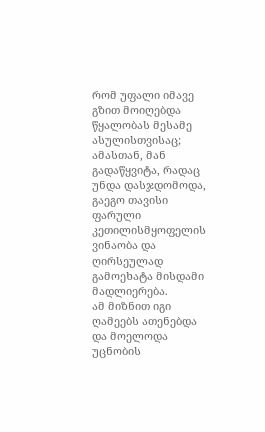რომ უფალი იმავე გზით მოიღებდა წყალობას მესამე ასულისთვისაც; ამასთან, მან გადაწყვიტა, რადაც უნდა დასჯდომოდა, გაეგო თავისი ფარული კეთილისმყოფელის ვინაობა და ღირსეულად გამოეხატა მისდამი მადლიერება.
ამ მიზნით იგი ღამეებს ათენებდა და მოელოდა უცნობის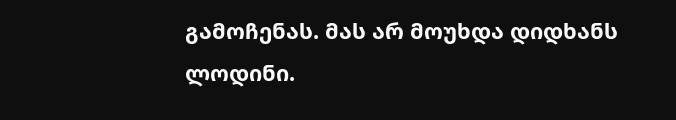გამოჩენას. მას არ მოუხდა დიდხანს ლოდინი.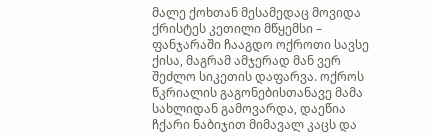მალე ქოხთან მესამედაც მოვიდა ქრისტეს კეთილი მწყემსი – ფანჯარაში ჩააგდო ოქროთი სავსე ქისა, მაგრამ ამჯერად მან ვერ შეძლო სიკეთის დაფარვა. ოქროს წკრიალის გაგონებისთანავე მამა სახლიდან გამოვარდა, დაეწია ჩქარი ნაბიჯით მიმავალ კაცს და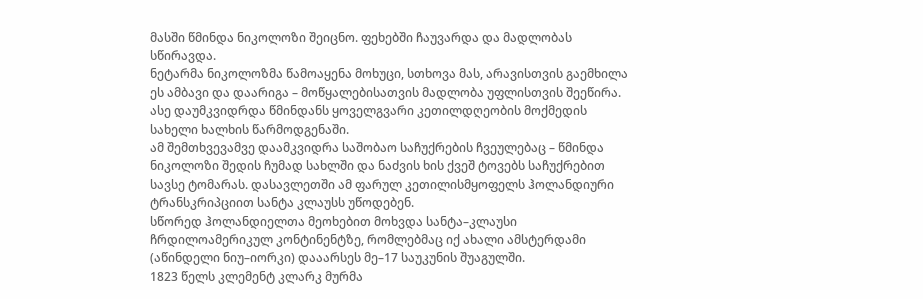მასში წმინდა ნიკოლოზი შეიცნო. ფეხებში ჩაუვარდა და მადლობას სწირავდა.
ნეტარმა ნიკოლოზმა წამოაყენა მოხუცი, სთხოვა მას, არავისთვის გაემხილა ეს ამბავი და დაარიგა – მოწყალებისათვის მადლობა უფლისთვის შეეწირა.
ასე დაუმკვიდრდა წმინდანს ყოველგვარი კეთილდღეობის მოქმედის სახელი ხალხის წარმოდგენაში.
ამ შემთხვევამვე დაამკვიდრა საშობაო საჩუქრების ჩვეულებაც – წმინდა ნიკოლოზი შედის ჩუმად სახლში და ნაძვის ხის ქვეშ ტოვებს საჩუქრებით სავსე ტომარას. დასავლეთში ამ ფარულ კეთილისმყოფელს ჰოლანდიური ტრანსკრიპციით სანტა კლაუსს უწოდებენ.
სწორედ ჰოლანდიელთა მეოხებით მოხვდა სანტა–კლაუსი ჩრდილოამერიკულ კონტინენტზე, რომლებმაც იქ ახალი ამსტერდამი (აწინდელი ნიუ–იორკი) დააარსეს მე–17 საუკუნის შუაგულში.
1823 წელს კლემენტ კლარკ მურმა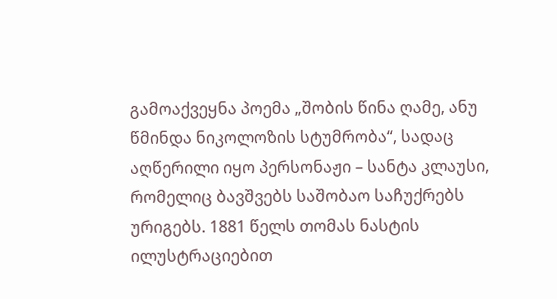გამოაქვეყნა პოემა „შობის წინა ღამე, ანუ წმინდა ნიკოლოზის სტუმრობა“, სადაც აღწერილი იყო პერსონაჟი – სანტა კლაუსი, რომელიც ბავშვებს საშობაო საჩუქრებს ურიგებს. 1881 წელს თომას ნასტის ილუსტრაციებით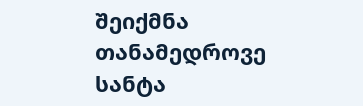შეიქმნა თანამედროვე სანტა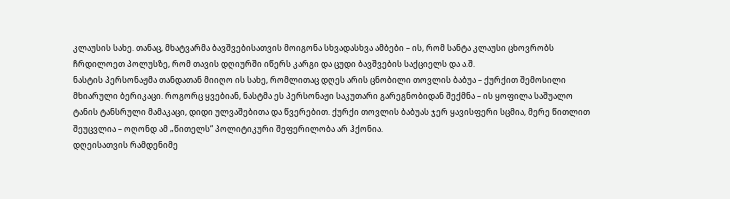კლაუსის სახე. თანაც, მხატვარმა ბავშვებისათვის მოიგონა სხვადასხვა ამბები – ის, რომ სანტა კლაუსი ცხოვრობს ჩრდილოეთ პოლუსზე, რომ თავის დღიურში იწერს კარგი და ცუდი ბავშვების საქციელს და ა.შ.
ნასტის პერსონაჟმა თანდათან მიიღო ის სახე, რომლითაც დღეს არის ცნობილი თოვლის ბაბუა – ქურქით შემოსილი მხიარული ბერიკაცი. როგორც ყვებიან, ნასტმა ეს პერსონაჟი საკუთარი გარეგნობიდან შექმნა – ის ყოფილა საშუალო ტანის ტანსრული მამაკაცი, დიდი ულვაშებითა და წვერებით. ქურქი თოვლის ბაბუას ჯერ ყავისფერი სცმია, მერე წითლით შეუცვლია – ოღონდ ამ „წითელს“ პოლიტიკური შეფერილობა არ ჰქონია.
დღეისათვის რამდენიმე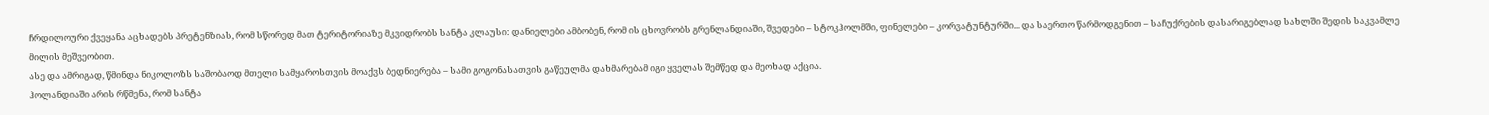ჩრდილოური ქვეყანა აცხადებს პრეტენზიას, რომ სწორედ მათ ტერიტორიაზე მკვიდრობს სანტა კლაუსი: დანიელები ამბობენ, რომ ის ცხოვრობს გრენლანდიაში, შვედები – სტოკჰოლმში, ფინელები – კორვატუნტურში... და საერთო წარმოდგენით – საჩუქრების დასარიგებლად სახლში შედის საკვამლე მილის მეშვეობით.
ასე და ამრიგად, წმინდა ნიკოლოზს საშობაოდ მთელი სამყაროსთვის მოაქვს ბედნიერება – სამი გოგონასათვის გაწეულმა დახმარებამ იგი ყველას შემწედ და მეოხად აქცია.
ჰოლანდიაში არის რწმენა, რომ სანტა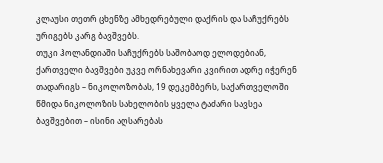კლაუსი თეთრ ცხენზე ამხედრებული დაქრის და საჩუქრებს ურიგებს კარგ ბავშვებს.
თუკი ჰოლანდიაში საჩუქრებს საშობაოდ ელოდებიან, ქართველი ბავშვები უკვე ორნახევარი კვირით ადრე იჭერენ თადარიგს – ნიკოლოზობას, 19 დეკემბერს, საქართველოში წმიდა ნიკოლოზის სახელობის ყველა ტაძარი სავსეა ბავშვებით – ისინი აღსარებას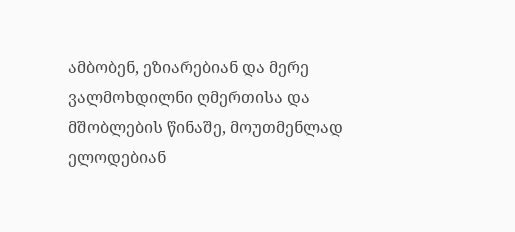ამბობენ, ეზიარებიან და მერე ვალმოხდილნი ღმერთისა და მშობლების წინაშე, მოუთმენლად ელოდებიან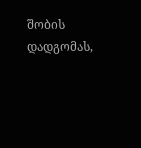შობის დადგომას,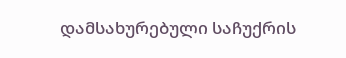დამსახურებული საჩუქრის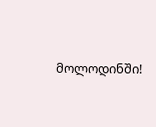მოლოდინში!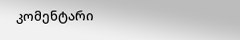კომენტარი